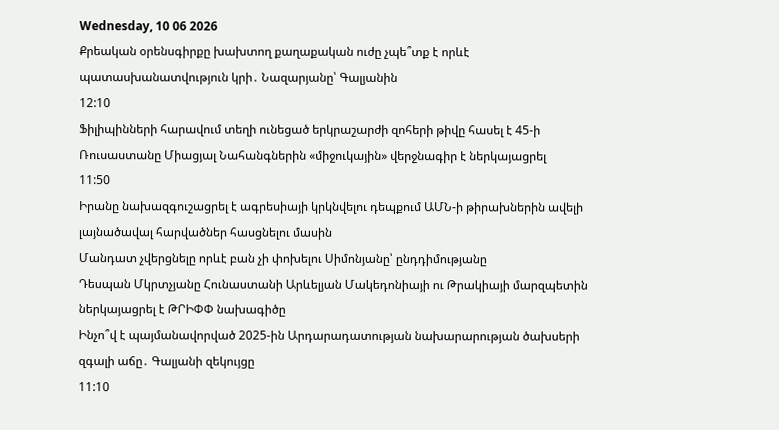Wednesday, 10 06 2026
Քրեական օրենսգիրքը խախտող քաղաքական ուժը չպե՞տք է որևէ պատասխանատվություն կրի․ Նազարյանը՝ Գալյանին
12:10
Ֆիլիպինների հարավում տեղի ունեցած երկրաշարժի զոհերի թիվը հասել է 45-ի
Ռուսաստանը Միացյալ Նահանգներին «միջուկային» վերջնագիր է ներկայացրել
11:50
Իրանը նախազգուշացրել է ագրեսիայի կրկնվելու դեպքում ԱՄՆ-ի թիրախներին ավելի լայնածավալ հարվածներ հասցնելու մասին
Մանդատ չվերցնելը որևէ բան չի փոխելու Սիմոնյանը՝ ընդդիմությանը
Դեսպան Մկրտչյանը Հունաստանի Արևելյան Մակեդոնիայի ու Թրակիայի մարզպետին ներկայացրել է ԹՐԻՓՓ նախագիծը
Ինչո՞վ է պայմանավորված 2025-ին Արդարադատության նախարարության ծախսերի զգալի աճը․ Գալյանի զեկույցը
11:10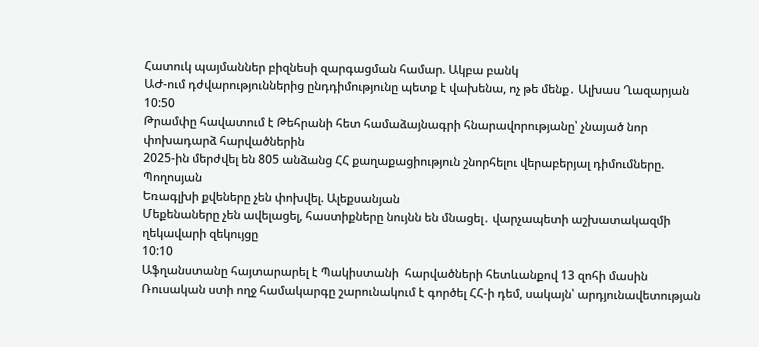Հատուկ պայմաններ բիզնեսի զարգացման համար. Ակբա բանկ
ԱԺ-ում դժվարություններից ընդդիմությունը պետք է վախենա, ոչ թե մենք․ Ալխաս Ղազարյան
10:50
Թրամփը հավատում է Թեհրանի հետ համաձայնագրի հնարավորությանը՝ չնայած նոր փոխադարձ հարվածներին
2025-ին մերժվել են 805 անձանց ՀՀ քաղաքացիություն շնորհելու վերաբերյալ դիմումները. Պողոսյան
Եռագլխի քվեները չեն փոխվել. Ալեքսանյան
Մեքենաները չեն ավելացել, հաստիքները նույնն են մնացել․ վարչապետի աշխատակազմի ղեկավարի զեկույցը
10:10
Աֆղանստանը հայտարարել է Պակիստանի  հարվածների հետևանքով 13 զոհի մասին
Ռուսական ստի ողջ համակարգը շարունակում է գործել ՀՀ-ի դեմ, սակայն՝ արդյունավետության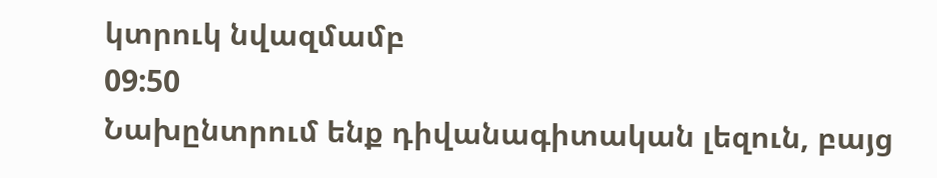կտրուկ նվազմամբ
09:50
Նախընտրում ենք դիվանագիտական լեզուն, բայց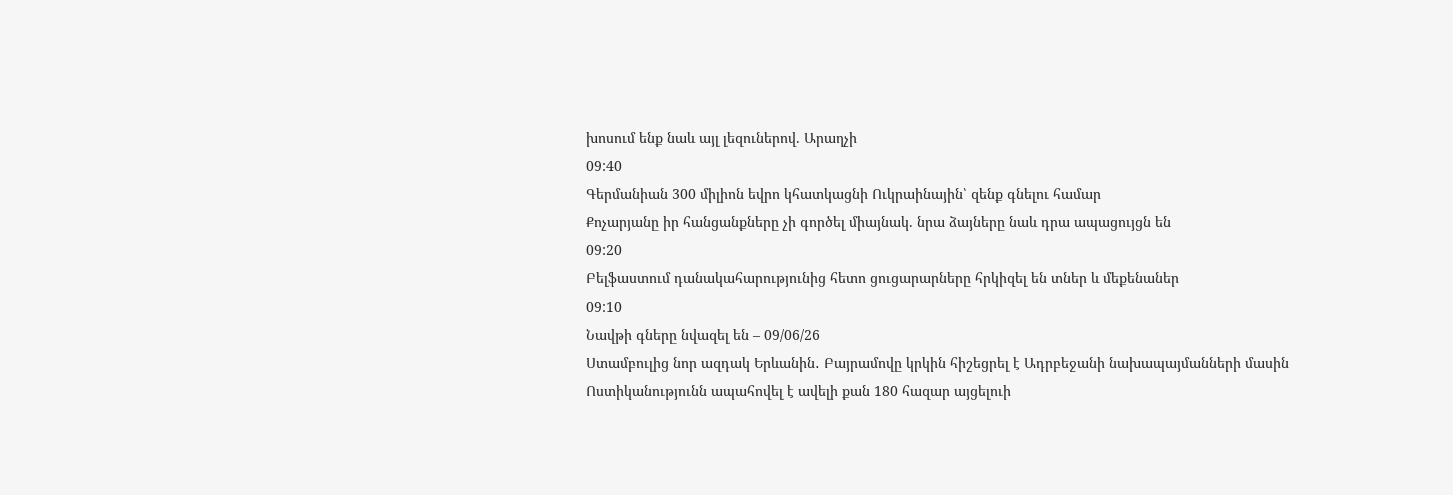խոսում ենք նաև այլ լեզուներով. Արաղչի
09:40
Գերմանիան 300 միլիոն եվրո կհատկացնի Ուկրաինային՝ զենք գնելու համար
Քոչարյանը իր հանցանքները չի գործել միայնակ. նրա ձայները նաև դրա ապացույցն են
09:20
Բելֆաստում դանակահարությունից հետո ցուցարարները հրկիզել են տներ և մեքենաներ
09:10
Նավթի գները նվազել են – 09/06/26
Ստամբուլից նոր ազդակ Երևանին․ Բայրամովը կրկին հիշեցրել է Ադրբեջանի նախապայմանների մասին
Ոստիկանությունն ապահովել է ավելի քան 180 հազար այցելուի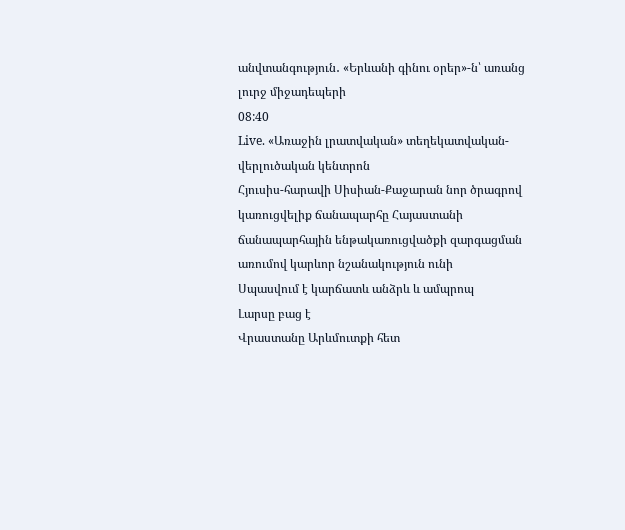անվտանգություն․ «Երևանի գինու օրեր»-ն՝ առանց լուրջ միջադեպերի
08:40
Live. «Առաջին լրատվական» տեղեկատվական-վերլուծական կենտրոն
Հյուսիս-հարավի Սիսիան-Քաջարան նոր ծրագրով կառուցվելիք ճանապարհը Հայաստանի ճանապարհային ենթակառուցվածքի զարգացման առումով կարևոր նշանակություն ունի
Սպասվում է կարճատև անձրև և ամպրոպ
Լարսը բաց է
Վրաստանը Արևմուտքի հետ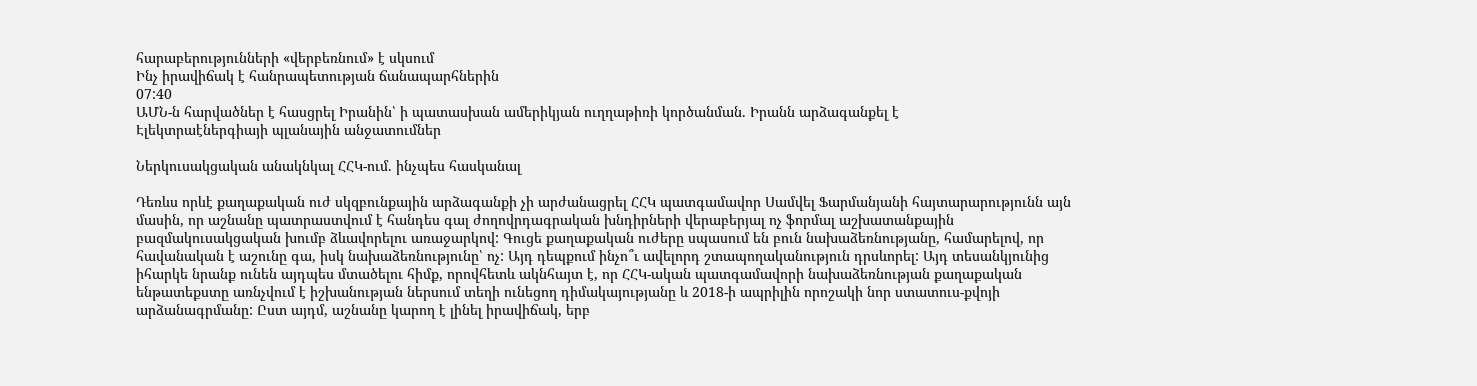հարաբերությունների «վերբեռնում» է սկսում
Ինչ իրավիճակ է հանրապետության ճանապարհներին
07:40
ԱՄՆ-ն հարվածներ է հասցրել Իրանին՝ ի պատասխան ամերիկյան ուղղաթիռի կործանման. Իրանն արձագանքել է
Էլեկտրաէներգիայի պլանային անջատումներ

Ներկուսակցական անակնկալ ՀՀԿ-ում. ինչպես հասկանալ

Դեռևս որևէ քաղաքական ուժ սկզբունքային արձագանքի չի արժանացրել ՀՀԿ պատգամավոր Սամվել Ֆարմանյանի հայտարարությունն այն մասին, որ աշնանը պատրաստվում է հանդես գալ ժողովրդագրական խնդիրների վերաբերյալ ոչ ֆորմալ աշխատանքային բազմակուսակցական խումբ ձևավորելու առաջարկով: Գուցե քաղաքական ուժերը սպասում են բուն նախաձեռնությանը, համարելով, որ հավանական է աշունը գա, իսկ նախաձեռնությունը՝ ոչ: Այդ դեպքում ինչո՞ւ ավելորդ շտապողականություն դրսևորել: Այդ տեսանկյունից իհարկե նրանք ունեն այդպես մտածելու հիմք, որովհետև ակնհայտ է, որ ՀՀԿ-ական պատգամավորի նախաձեռնության քաղաքական ենթատեքստը առնչվում է իշխանության ներսում տեղի ունեցող դիմակայությանը և 2018-ի ապրիլին որոշակի նոր ստատուս-քվոյի արձանագրմանը: Ըստ այդմ, աշնանը կարող է լինել իրավիճակ, երբ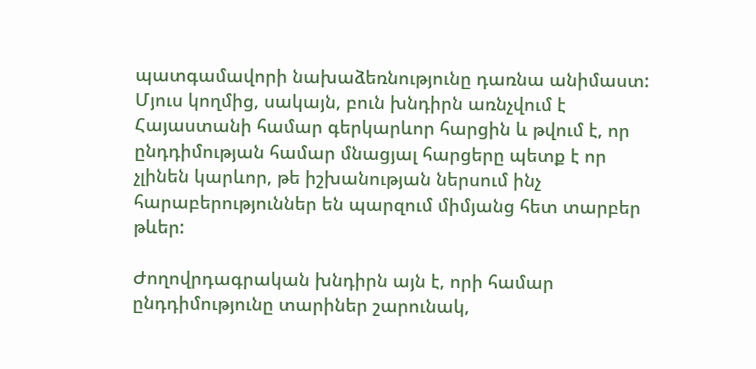պատգամավորի նախաձեռնությունը դառնա անիմաստ: Մյուս կողմից, սակայն, բուն խնդիրն առնչվում է Հայաստանի համար գերկարևոր հարցին և թվում է, որ ընդդիմության համար մնացյալ հարցերը պետք է որ չլինեն կարևոր, թե իշխանության ներսում ինչ հարաբերություններ են պարզում միմյանց հետ տարբեր թևեր:

Ժողովրդագրական խնդիրն այն է, որի համար ընդդիմությունը տարիներ շարունակ,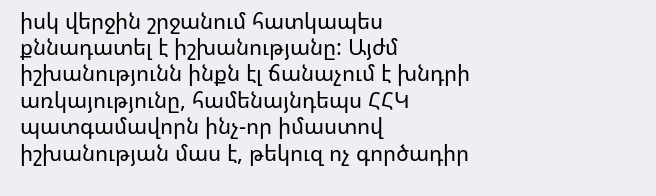իսկ վերջին շրջանում հատկապես քննադատել է իշխանությանը: Այժմ իշխանությունն ինքն էլ ճանաչում է խնդրի առկայությունը, համենայնդեպս ՀՀԿ պատգամավորն ինչ-որ իմաստով իշխանության մաս է, թեկուզ ոչ գործադիր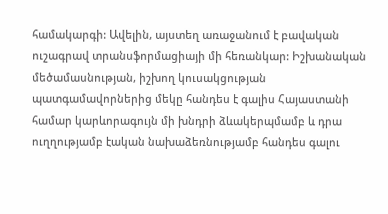համակարգի: Ավելին, այստեղ առաջանում է բավական ուշագրավ տրանսֆորմացիայի մի հեռանկար: Իշխանական մեծամասնության, իշխող կուսակցության պատգամավորներից մեկը հանդես է գալիս Հայաստանի համար կարևորագույն մի խնդրի ձևակերպմամբ և դրա ուղղությամբ էական նախաձեռնությամբ հանդես գալու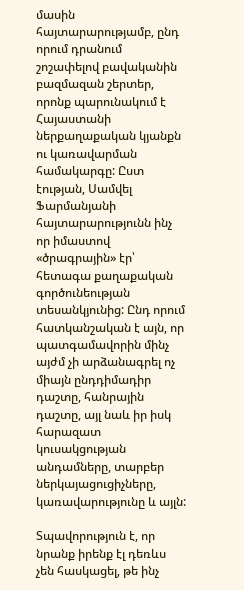մասին հայտարարությամբ, ընդ որում դրանում շոշափելով բավականին բազմազան շերտեր, որոնք պարունակում է Հայաստանի ներքաղաքական կյանքն ու կառավարման համակարգը: Ըստ էության, Սամվել Ֆարմանյանի հայտարարությունն ինչ որ իմաստով «ծրագրային» էր՝ հետագա քաղաքական գործունեության տեսանկյունից: Ընդ որում հատկանշական է այն, որ պատգամավորին մինչ այժմ չի արձանագրել ոչ միայն ընդդիմադիր դաշտը, հանրային դաշտը, այլ նաև իր իսկ հարազատ կուսակցության անդամները, տարբեր ներկայացուցիչները, կառավարությունը և այլն:

Տպավորություն է, որ նրանք իրենք էլ դեռևս չեն հասկացել, թե ինչ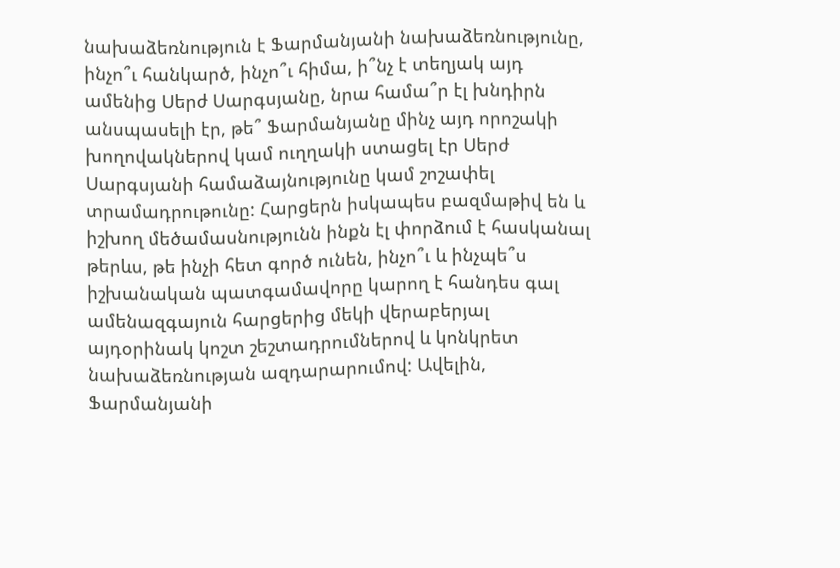նախաձեռնություն է Ֆարմանյանի նախաձեռնությունը, ինչո՞ւ հանկարծ, ինչո՞ւ հիմա, ի՞նչ է տեղյակ այդ ամենից Սերժ Սարգսյանը, նրա համա՞ր էլ խնդիրն անսպասելի էր, թե՞ Ֆարմանյանը մինչ այդ որոշակի խողովակներով կամ ուղղակի ստացել էր Սերժ Սարգսյանի համաձայնությունը կամ շոշափել տրամադրութունը: Հարցերն իսկապես բազմաթիվ են և իշխող մեծամասնությունն ինքն էլ փորձում է հասկանալ թերևս, թե ինչի հետ գործ ունեն, ինչո՞ւ և ինչպե՞ս իշխանական պատգամավորը կարող է հանդես գալ ամենազգայուն հարցերից մեկի վերաբերյալ այդօրինակ կոշտ շեշտադրումներով և կոնկրետ նախաձեռնության ազդարարումով: Ավելին, Ֆարմանյանի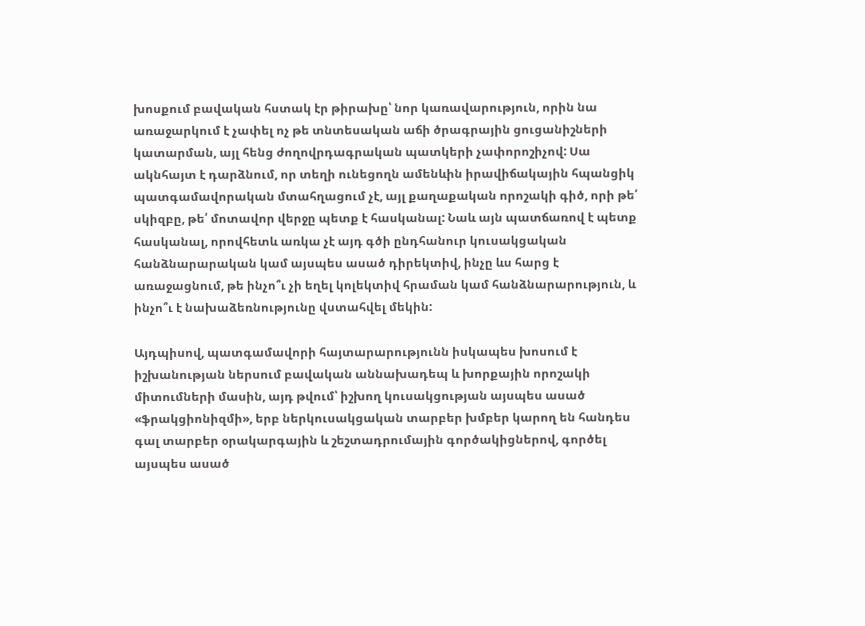խոսքում բավական հստակ էր թիրախը՝ նոր կառավարություն, որին նա առաջարկում է չափել ոչ թե տնտեսական աճի ծրագրային ցուցանիշների կատարման, այլ հենց ժողովրդագրական պատկերի չափորոշիչով: Սա ակնհայտ է դարձնում, որ տեղի ունեցողն ամենևին իրավիճակային հպանցիկ պատգամավորական մտահղացում չէ, այլ քաղաքական որոշակի գիծ, որի թե՛ սկիզբը, թե՛ մոտավոր վերջը պետք է հասկանալ: Նաև այն պատճառով է պետք հասկանալ, որովհետև առկա չէ այդ գծի ընդհանուր կուսակցական հանձնարարական կամ այսպես ասած դիրեկտիվ, ինչը ևս հարց է առաջացնում, թե ինչո՞ւ չի եղել կոլեկտիվ հրաման կամ հանձնարարություն, և ինչո՞ւ է նախաձեռնությունը վստահվել մեկին:

Այդպիսով, պատգամավորի հայտարարությունն իսկապես խոսում է իշխանության ներսում բավական աննախադեպ և խորքային որոշակի միտումների մասին, այդ թվում՝ իշխող կուսակցության այսպես ասած «ֆրակցիոնիզմի», երբ ներկուսակցական տարբեր խմբեր կարող են հանդես գալ տարբեր օրակարգային և շեշտադրումային գործակիցներով, գործել այսպես ասած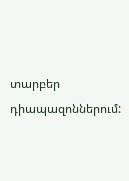տարբեր դիապազոններում: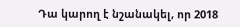Դա կարող է նշանակել, որ 2018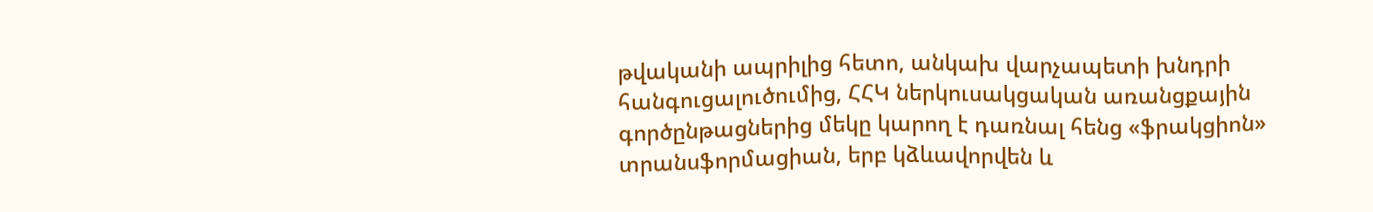թվականի ապրիլից հետո, անկախ վարչապետի խնդրի հանգուցալուծումից, ՀՀԿ ներկուսակցական առանցքային գործընթացներից մեկը կարող է դառնալ հենց «ֆրակցիոն» տրանսֆորմացիան, երբ կձևավորվեն և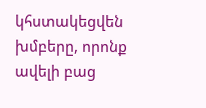կհստակեցվեն խմբերը, որոնք ավելի բաց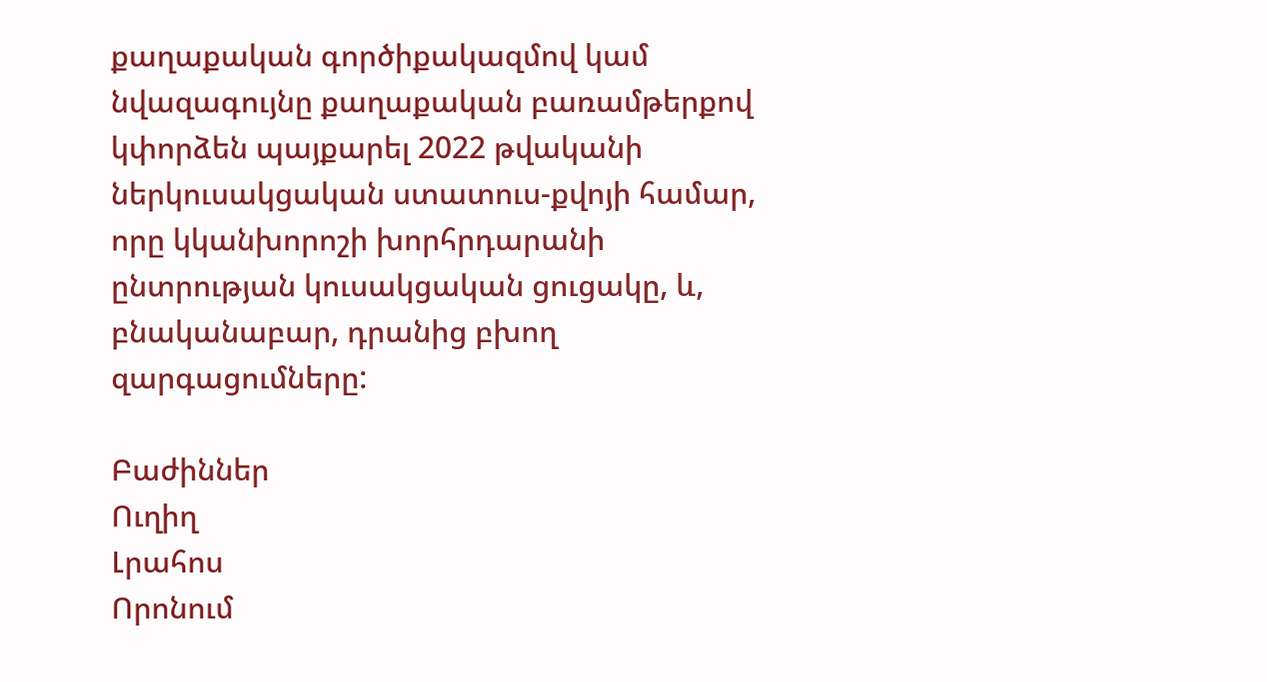քաղաքական գործիքակազմով կամ նվազագույնը քաղաքական բառամթերքով կփորձեն պայքարել 2022 թվականի ներկուսակցական ստատուս-քվոյի համար, որը կկանխորոշի խորհրդարանի ընտրության կուսակցական ցուցակը, և, բնականաբար, դրանից բխող զարգացումները:

Բաժիններ
Ուղիղ
Լրահոս
Որոնում